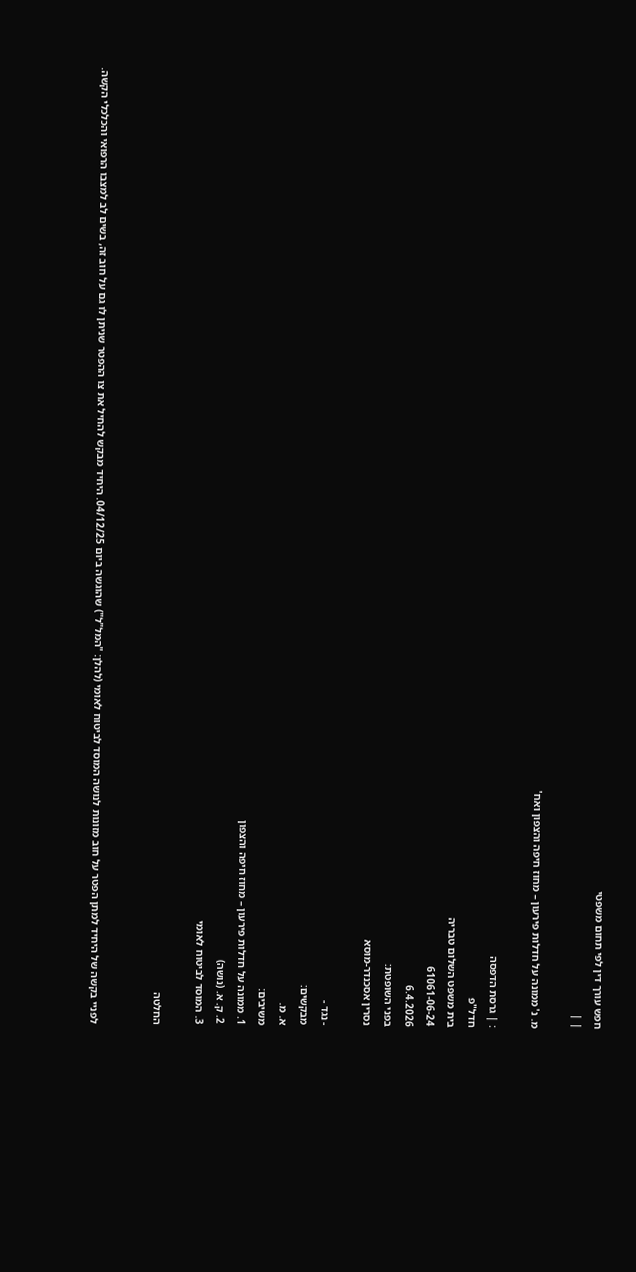חפש עורך דין לפי תחום משפטי
| |

מ. נ' ממונה על חדלות פירעון – מחוז חיפה והצפון ואח'

: | גרסת הדפסה
חדל"פ
בית משפט השלום טבריה
61061-06-24
6.4.2026
בפני השופטת:
נסרין אסכנדר-מוסא

- נגד -
מבקשים:
א. מ.
משיבים:
1. ממונה על חדלות פירעון – מחוז חיפה והצפון
2. ק. א. (נושה)
3. המוסד לביטוח לאומי

החלטה


לפניי בקשה של היחיד למתן הפטר על חוב מזונות לנושה המוסד לביטוח לאומי (להלן: "המל"ל") שהוגשה ביום 04/12/25. היחיד מבקש להחיל את צו ההפטר שניתן לו גם על חוב זה, בשים לב למצבו הרפואי והכלכלי הקשה.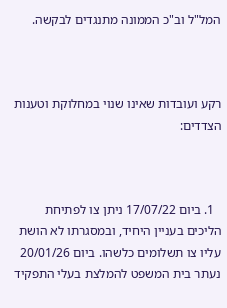המל"ל וב"כ הממונה מתנגדים לבקשה.



רקע ועובדות שאינו שנוי במחלוקת וטענות הצדדים:



  1. ביום 17/07/22 ניתן צו לפתיחת הליכים בעניין היחיד, ובמסגרתו לא הושת עליו צו תשלומים כלשהו. ביום 20/01/26 נעתר בית המשפט להמלצת בעלי התפקיד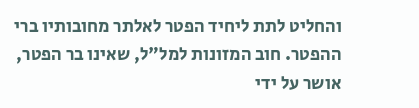והחליט לתת ליחיד הפטר לאלתר מחובותיו ברי ההפטר. חוב המזונות למל"ל, שאינו בר הפטר, אושר על ידי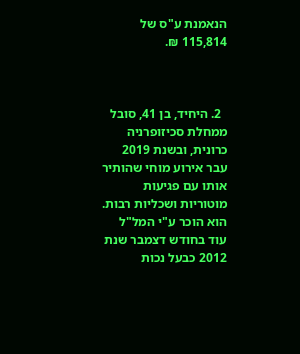הנאמנת ע"ס של 115,814 ₪.



  2. היחיד, בן 41, סובל ממחלת סכיזופרניה כרונית, ובשנת 2019 עבר אירוע מוחי שהותיר אותו עם פגיעות מוטוריות ושכליות רבות. הוא הוכר ע"י המל"ל עוד בחודש דצמבר שנת 2012 כבעל נכות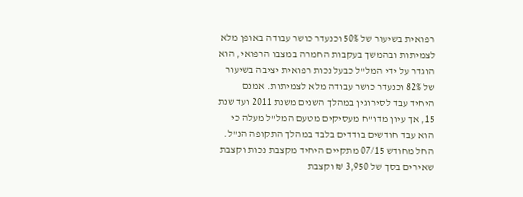רפואית בשיעור של 50% וכנעדר כושר עבודה באופן מלא לצמיתות ובהמשך בעקבות החמרה במצבו הרפואי, הוא הוגדר על ידי המל"ל כבעל נכות רפואית יציבה בשיעור של 82% וכנעדר כושר עבודה מלא לצמיתות. אמנם היחיד עבד לסירוגין במהלך השנים משנת 2011 ועד שנת 15, אך עיון מדו"ח מעסיקים מטעם המל"ל מעלה כי הוא עבד חודשים בודדים בלבד במהלך התקופה הנ"ל. החל מחודש 07/15 מתקיים היחיד מקצבת נכות וקצבת שאירים בסך של 3,950 ₪ וקצבת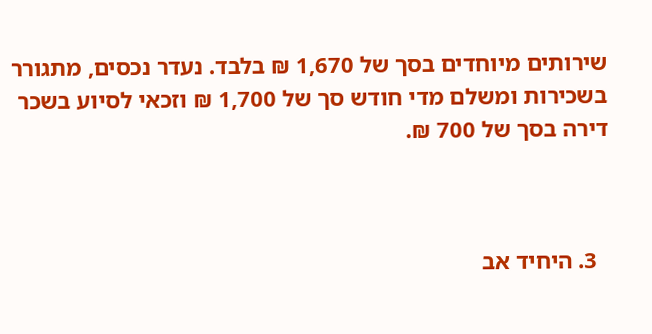שירותים מיוחדים בסך של 1,670 ₪ בלבד. נעדר נכסים, מתגורר בשכירות ומשלם מדי חודש סך של 1,700 ₪ וזכאי לסיוע בשכר דירה בסך של 700 ₪.



  3. היחיד אב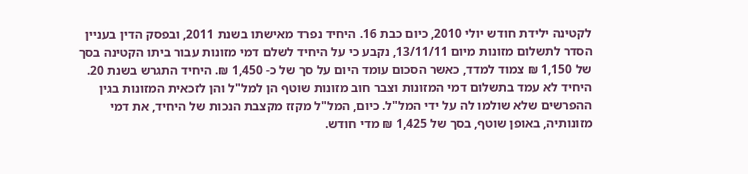לקטינה ילידת חודש יולי 2010, כיום כבת 16. היחיד נפרד מאישתו בשנת 2011, ובפסק הדין בעניין הסדר לתשלום מזונות מיום 13/11/11, נקבע כי על היחיד לשלם דמי מזונות עבור ביתו הקטינה בסך של 1,150 ₪ צמוד למדד, כאשר הסכום עומד היום על סך של כ- 1,450 ₪. היחיד התגרש בשנת 20. היחיד לא עמד בתשלום דמי המזונות וצבר חוב מזונות שוטף הן למל"ל והן לזכאית המזונות בגין ההפרשים שלא שולמו לה על ידי המל"ל. כיום, המל"ל מקזז מקצבת הנכות של היחיד, את דמי מזונותיה, באופן שוטף, בסך של 1,425 ₪ מדי חודש.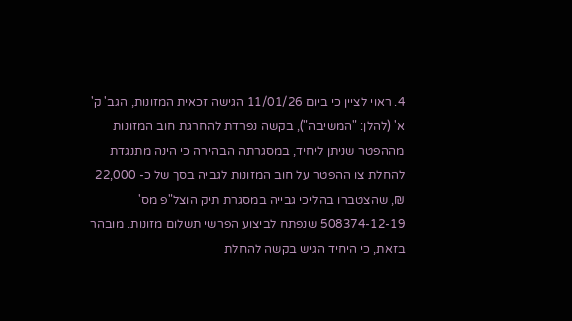4. ראוי לציין כי ביום 11/01/26 הגישה זכאית המזונות, הגב' ק' א' (להלן: "המשיבה"), בקשה נפרדת להחרגת חוב המזונות מההפטר שניתן ליחיד, במסגרתה הבהירה כי הינה מתנגדת להחלת צו ההפטר על חוב המזונות לגביה בסך של כ- 22,000 ₪, שהצטברו בהליכי גבייה במסגרת תיק הוצל"פ מס' 508374-12-19 שנפתח לביצוע הפרשי תשלום מזונות. מובהר בזאת, כי היחיד הגיש בקשה להחלת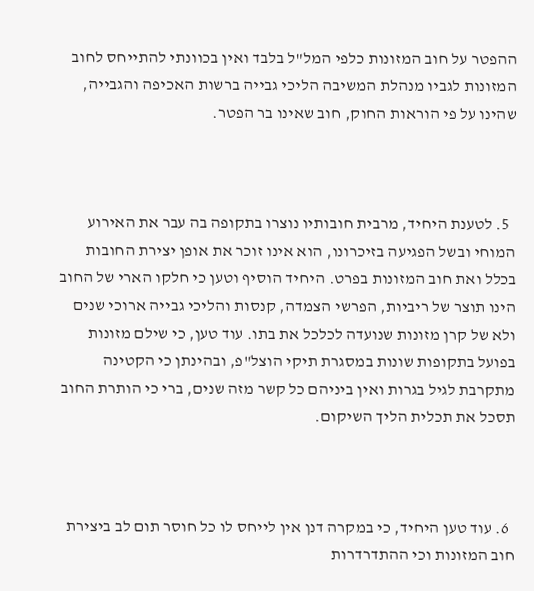ההפטר על חוב המזונות כלפי המל"ל בלבד ואין בכוונתי להתייחס לחוב המזונות לגביו מנהלת המשיבה הליכי גבייה ברשות האכיפה והגבייה, שהינו על פי הוראות החוק, חוב שאינו בר הפטר.



  5. לטענת היחיד, מרבית חובותיו נוצרו בתקופה בה עבר את האירוע המוחי ובשל הפגיעה בזיכרונו, הוא אינו זוכר את אופן יצירת החובות בכלל ואת חוב המזונות בפרט. היחיד הוסיף וטען כי חלקו הארי של החוב הינו תוצר של ריביות, הפרשי הצמדה, קנסות והליכי גבייה ארוכי שנים ולא של קרן מזונות שנועדה לכלכל את בתו. עוד טען, כי שילם מזונות בפועל בתקופות שונות במסגרת תיקי הוצל"פ, ובהינתן כי הקטינה מתקרבת לגיל בגרות ואין ביניהם כל קשר מזה שנים, ברי כי הותרת החוב תסכל את תכלית הליך השיקום.



  6. עוד טען היחיד, כי במקרה דנן אין לייחס לו כל חוסר תום לב ביצירת חוב המזונות וכי ההתדרדרות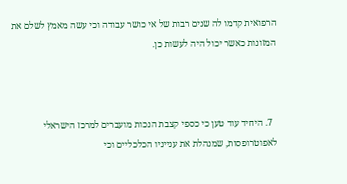הרפואית קדמו לה שנים רבות של אי כושר עבודה וכי עשה מאמץ לשלם את המזונות כאשר יכול היה לעשות כן.



  7. היחיד עוד טען כי כספי קצבת הנכות מועברים למרכז הישראלי לאפוטרופסות, שמנהלת את ענייניו הכלכליים וכי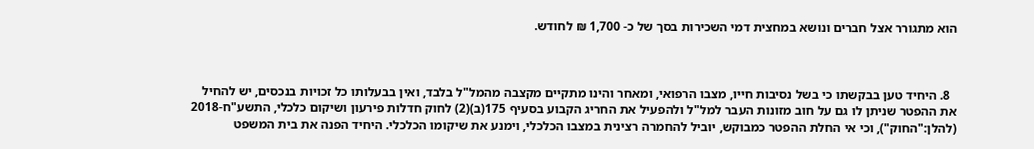הוא מתגורר אצל חברים ונושא במחצית דמי השכירות בסך של כ- 1,700 ₪ לחודש.



  8. היחיד טען בבקשתו כי בשל נסיבות חייו, מצבו הרפואי, ומאחר והינו מתקיים מקצבה מהמל"ל בלבד, ואין בבעלותו כל זכויות בנכסים, יש להחיל את ההפטר שניתן לו גם על חוב מזונות העבר למל"ל ולהפעיל את החריג הקבוע בסעיף 175(ב)(2) לחוק חדלות פירעון ושיקום כלכלי, התשע"ח-2018 (להלן:"החוק"), וכי אי החלת ההפטר כמבוקש, יוביל להחמרה רצינית במצבו הכלכלי, וימנע את שיקומו הכלכלי. היחיד הפנה את בית המשפט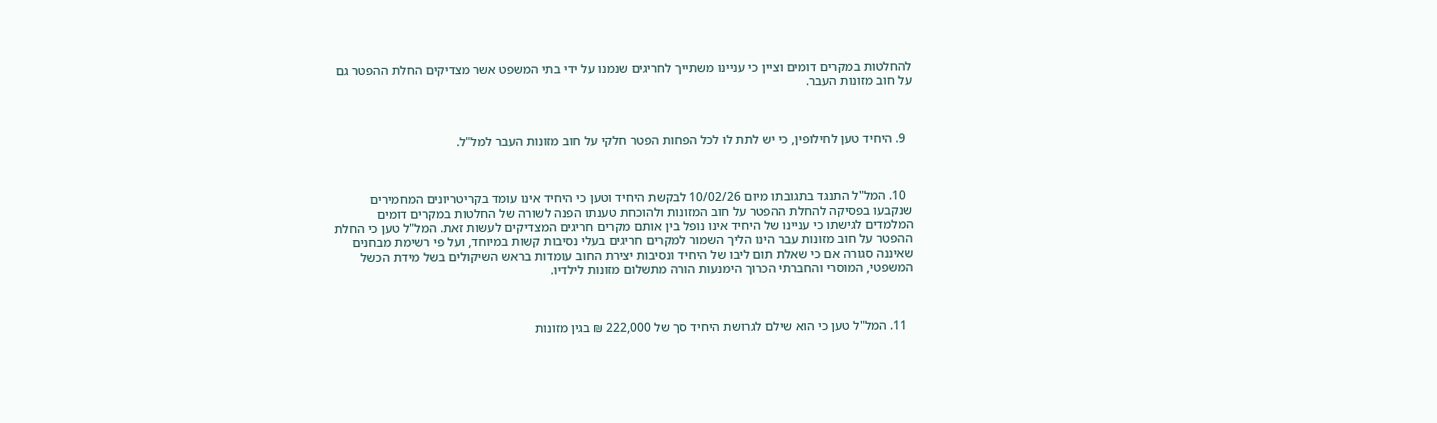להחלטות במקרים דומים וציין כי עניינו משתייך לחריגים שנמנו על ידי בתי המשפט אשר מצדיקים החלת ההפטר גם על חוב מזונות העבר.



  9. היחיד טען לחילופין, כי יש לתת לו לכל הפחות הפטר חלקי על חוב מזונות העבר למל"ל.



  10. המל"ל התנגד בתגובתו מיום 10/02/26 לבקשת היחיד וטען כי היחיד אינו עומד בקריטריונים המחמירים שנקבעו בפסיקה להחלת ההפטר על חוב המזונות ולהוכחת טענתו הפנה לשורה של החלטות במקרים דומים המלמדים לגישתו כי עניינו של היחיד אינו נופל בין אותם מקרים חריגים המצדיקים לעשות זאת. המל"ל טען כי החלת ההפטר על חוב מזונות עבר הינו הליך השמור למקרים חריגים בעלי נסיבות קשות במיוחד, ועל פי רשימת מבחנים שאיננה סגורה אם כי שאלת תום ליבו של היחיד ונסיבות יצירת החוב עומדות בראש השיקולים בשל מידת הכשל המשפטי, המוסרי והחברתי הכרוך הימנעות הורה מתשלום מזונות לילדיו.



  11. המל"ל טען כי הוא שילם לגרושת היחיד סך של 222,000 ₪ בגין מזונות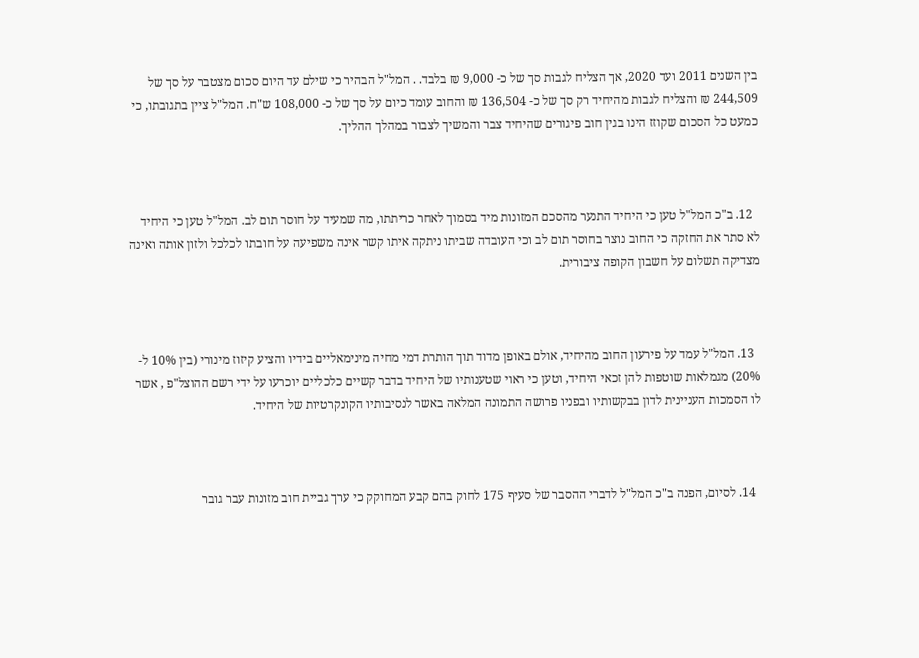בין השנים 2011 ועד 2020, אך הצליח לגבות סך של כ- 9,000 ₪ בלבד. . המל"ל הבהיר כי שילם עד היום סכום מצטבר על סך של 244,509 ₪ והצליח לגבות מהיחיד רק סך של כ- 136,504 ₪ והחוב עומד כיום על סך של כ- 108,000 ש"ח. המל"ל ציין בתגובתו, כי כמעט כל הסכום שקוזז הינו בגין חוב פיגורים שהיחיד צבר והמשיך לצבור במהלך ההליך.



  12. ב"כ המל"ל טען כי היחיד התנער מהסכם המזונות מיד בסמוך לאחר כריתתו, מה שמעיד על חוסר תום לב. המל"ל טען כי היחיד לא סתר את החזקה כי החוב נוצר בחוסר תום לב וכי העובדה שביתו ניתקה איתו קשר אינה משפיעה על חובתו לכלכל ולזון אותה ואינה מצדיקה תשלום על חשבון הקופה ציבורית.



  13. המל"ל עמד על פירעון החוב מהיחיד, אולם באופן מדוד תוך הותרת דמי מחיה מינימאליים בידיו והציע קיזוז מינורי (בין 10% ל- 20%) מגמלאות שוטפות להן זכאי היחיד, וטען כי ראוי שטענותיו של היחיד בדבר קשיים כלכליים יוכרעו על ידי רשם ההוצל"פ , אשר לו הסמכות העניינית לדון בבקשותיו ובפניו פרושה התמונה המלאה באשר לנסיבותיו הקונקרטיות של היחיד.



  14. לסיום, הפנה ב"כ המל"ל לדברי ההסבר של סעיף 175 לחוק בהם קבע המחוקק כי ערך גביית חוב מזונות עבר גובר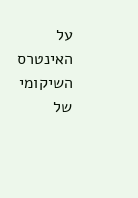על האינטרס השיקומי של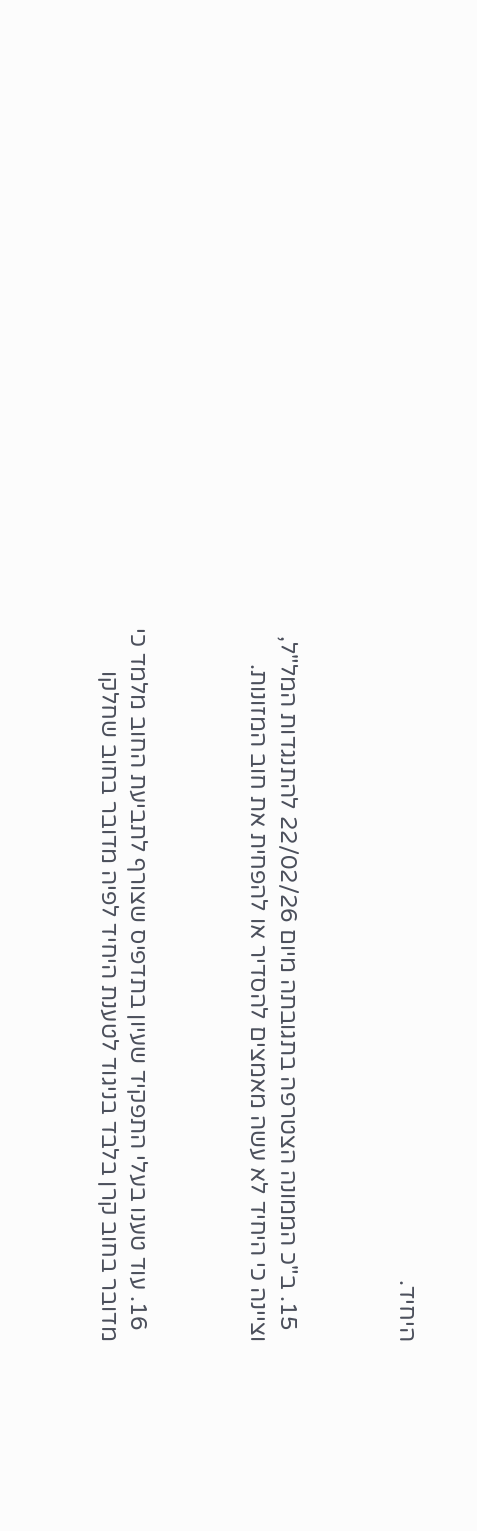היחיד.



  15. ב"כ הממונה הצטרפה בתגובתה מיום 22/02/26 להתנגדות המל"ל, וציינה כי היחיד לא עשה מאמצים להסדיר או להפחית את חוב המזונות.



  16. עוד טענו בעלי התפקיד שעיון בתדפיס שצורף לתביעת החוב מלמד כי מדובר בחוב קרן בלבד בניגוד לטענת היחיד לפיה מדובר בחוב שחלקו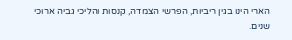הארי הינו בגין ריביות, הפרשי הצמדה, קנסות והליכי גביה ארוכי שנים.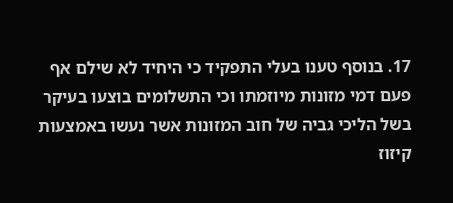17. בנוסף טענו בעלי התפקיד כי היחיד לא שילם אף פעם דמי מזונות מיוזמתו וכי התשלומים בוצעו בעיקר בשל הליכי גביה של חוב המזונות אשר נעשו באמצעות קיזוז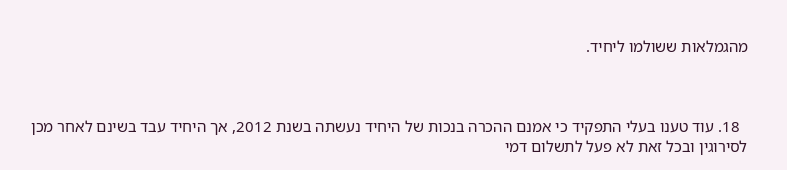מהגמלאות ששולמו ליחיד.



  18. עוד טענו בעלי התפקיד כי אמנם ההכרה בנכות של היחיד נעשתה בשנת 2012, אך היחיד עבד בשינם לאחר מכן לסירוגין ובכל זאת לא פעל לתשלום דמי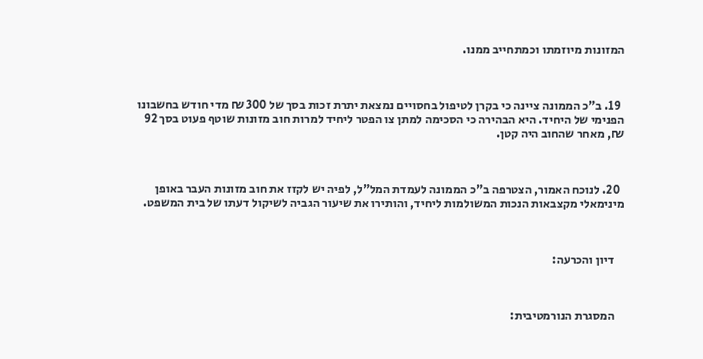המזונות מיוזמתו וכמתחייב ממנו.



  19. ב"כ הממונה ציינה כי בקרן לטיפול בחסויים נמצאת יתרת זכות בסך של 300 ₪ מדי חודש בחשבונו הפנימי של היחיד. היא הבהירה כי הסכימה למתן צו הפטר ליחיד למרות חוב מזונות שוטף פעוט בסך 92 ₪, מאחר שהחוב היה קטן.



  20. לנוכח האמור, הצטרפה ב"כ הממונה לעמדת המל"ל, לפיה יש לקזז את חוב מזונות העבר באופן מינימאלי מקצבאות הנכות המשולמות ליחיד, והותירו את שיעור הגביה לשיקול דעתו של בית המשפט.



    דיון והכרעה:



    המסגרת הנורמטיבית: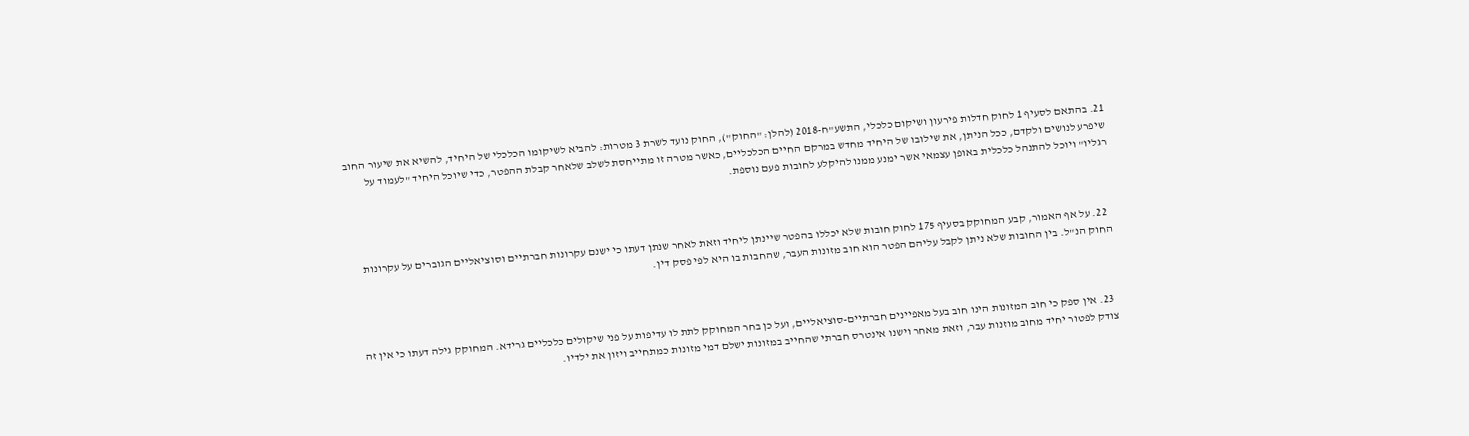21. בהתאם לסעיף 1 לחוק חדלות פירעון ושיקום כלכלי, התשע"ח-2018 (להלן: "החוק"), החוק נועד לשרת 3 מטרות: להביא לשיקומו הכלכלי של היחיד, להשיא את שיעור החוב שיפרע לנושים ולקדם, ככל הניתן, את שילובו של היחיד מחדש במרקם החיים הכלכליים, כאשר מטרה זו מתייחסת לשלב שלאחר קבלת ההפטר, כדי שיוכל היחיד "לעמוד על רגליו" ויוכל להתנהל כלכלית באופן עצמאי אשר ימנע ממנו להיקלע לחובות פעם נוספת.



  22. על אף האמור, קבע המחוקק בסעיף 175 לחוק חובות שלא יכללו בהפטר שיינתן ליחיד וזאת לאחר שנתן דעתו כי ישנם עקרונות חברתיים וסוציאליים הגוברים על עקרונות החוק הנ"ל. בין החובות שלא ניתן לקבל עליהם הפטר הוא חוב מזונות העבר, שהחבות בו היא לפי פסק דין.



  23. אין ספק כי חוב המזונות הינו חוב בעל מאפיינים חברתיים-סוציאליים, ועל כן בחר המחוקק לתת לו עדיפות על פני שיקולים כלכליים גרידא. המחוקק גילה דעתו כי אין זה צודק לפטור יחיד מחוב מוזנות עבר, וזאת מאחר וישנו אינטרס חברתי שהחייב במזונות ישלם דמי מזונות כמתחייב ויזון את ילדיו.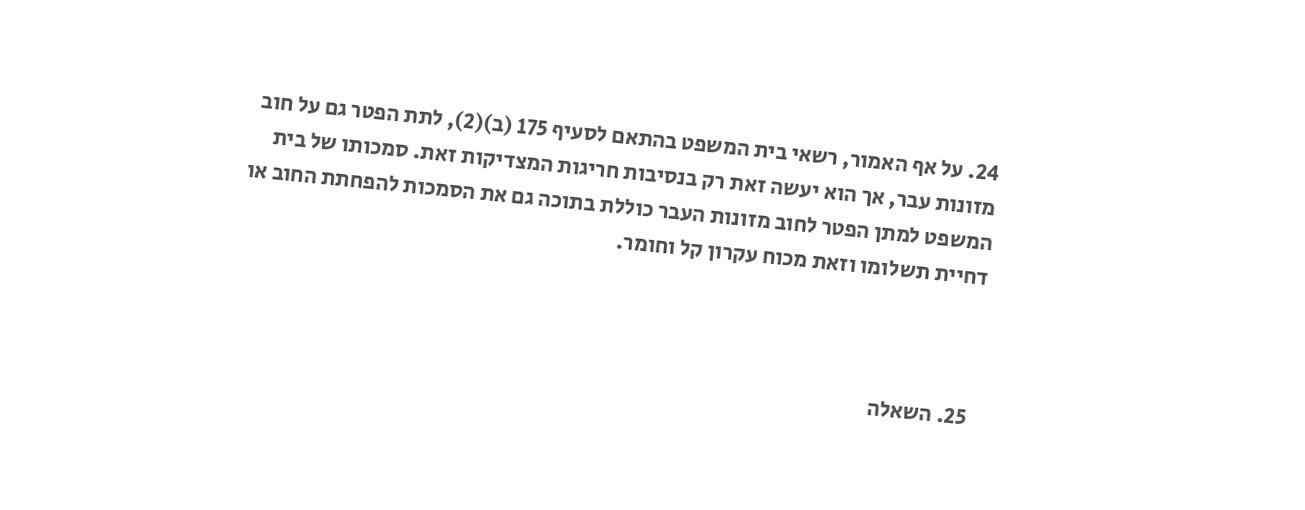24. על אף האמור, רשאי בית המשפט בהתאם לסעיף 175 (ב)(2), לתת הפטר גם על חוב מזונות עבר, אך הוא יעשה זאת רק בנסיבות חריגות המצדיקות זאת. סמכותו של בית המשפט למתן הפטר לחוב מזונות העבר כוללת בתוכה גם את הסמכות להפחתת החוב או דחיית תשלומו וזאת מכוח עקרון קל וחומר.



  25. השאלה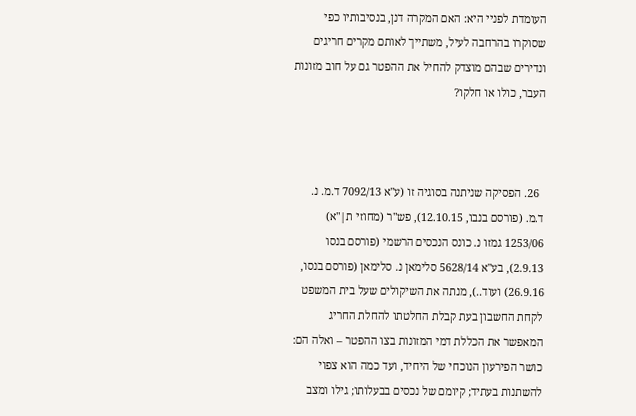העומדת לפניי היא: האם המקרה דנן, בנסיבותיו כפי שסוקרו בהרחבה לעיל, משתייך לאותם מקרים חריגים ונדירים שבהם מוצדק להחיל את ההפטר גם על חוב מזונות העבר, כולו או חלקו?



  26. הפסיקה שניתנה בסוגיה זו (ע"א 7092/13 ד.מ. נ. ד.מ. (פורסם בנבו, 12.10.15), פש"ר (מחוזי ת|"א) 1253/06 גמזו נ. כונס הנכסים הרשמי (פורסם בנסו 2.9.13), בע"א 5628/14 סלימאן נ. סלימאן (פורסם בנסו, 26.9.16) ועוד..), מנתה את השיקולים שעל בית המשפט לקחת החשבון בעת קבלת החלטתו להחלת החריג המאפשר את הכללת דמי המזונות בצו ההפטר – ואלה הם: כושר הפירעון הנוכחי של היחיד, ועד כמה הוא צפוי להשתנות בעתיד; קיומם של נכסים בבעלותו; גילו ומצב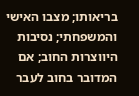בריאותו; מצבו האישי והמשפחתי; נסיבות היווצרות החוב; אם המדובר בחוב לעבר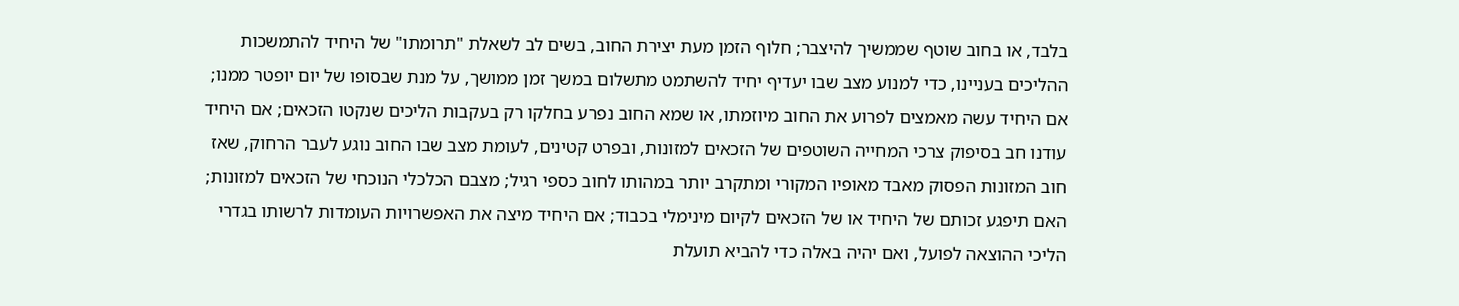בלבד, או בחוב שוטף שממשיך להיצבר; חלוף הזמן מעת יצירת החוב, בשים לב לשאלת "תרומתו" של היחיד להתמשכות ההליכים בעניינו, כדי למנוע מצב שבו יעדיף יחיד להשתמט מתשלום במשך זמן ממושך, על מנת שבסופו של יום יופטר ממנו; אם היחיד עשה מאמצים לפרוע את החוב מיוזמתו, או שמא החוב נפרע בחלקו רק בעקבות הליכים שנקטו הזכאים; אם היחיד עודנו חב בסיפוק צרכי המחייה השוטפים של הזכאים למזונות, ובפרט קטינים, לעומת מצב שבו החוב נוגע לעבר הרחוק, שאז חוב המזונות הפסוק מאבד מאופיו המקורי ומתקרב יותר במהותו לחוב כספי רגיל; מצבם הכלכלי הנוכחי של הזכאים למזונות; האם תיפגע זכותם של היחיד או של הזכאים לקיום מינימלי בכבוד; אם היחיד מיצה את האפשרויות העומדות לרשותו בגדרי הליכי ההוצאה לפועל, ואם יהיה באלה כדי להביא תועלת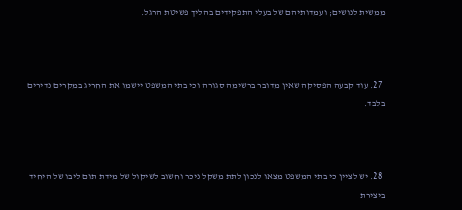ממשית לנושים; ועמדותיהם של בעלי התפקידים בהליך פשיטת הרגל.



  27. עוד קבעה הפסיקה שאין מדובר ברשימה סגורה וכי בתי המשפט יישמו את החריג במקרים נדירים בלבד.



  28. יש לציין כי בתי המשפט מצאו לנכון לתת משקל ניכר וחשוב לשיקול של מידת תום ליבו של היחיד ביצירת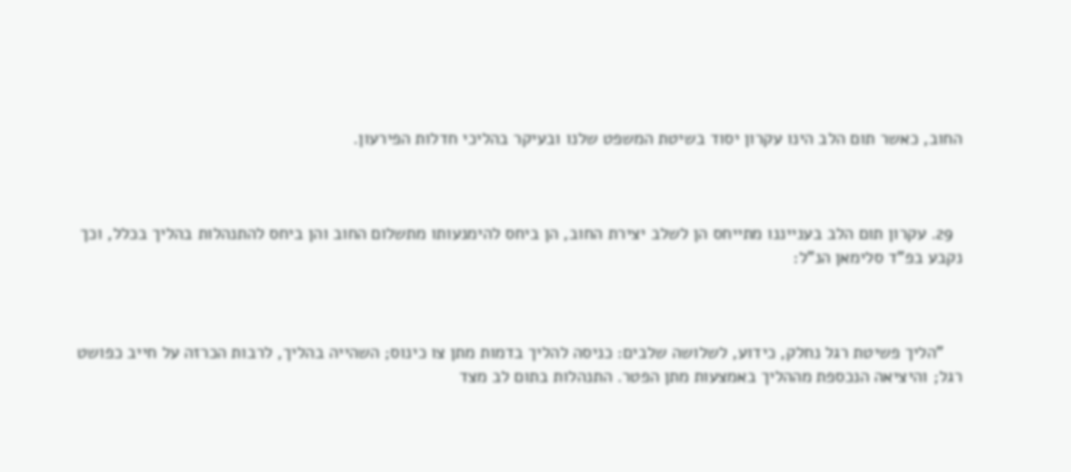החוב, כאשר תום הלב הינו עקרון יסוד בשיטת המשפט שלנו ובעיקר בהליכי חדלות הפירעון.



  29. עקרון תום הלב בענייננו מתייחס הן לשלב יצירת החוב, הן ביחס להימנעותו מתשלום החוב והן ביחס להתנהלות בהליך בכלל, וכך נקבע בפ"ד סלימאן הנ"ל:



    "הליך פשיטת רגל נחלק, כידוע, לשלושה שלבים: כניסה להליך בדמות מתן צו כינוס; השהייה בהליך, לרבות הכרזה על חייב כפושט רגל; והיציאה הנכספת מההליך באמצעות מתן הפטר. התנהלות בתום לב מצד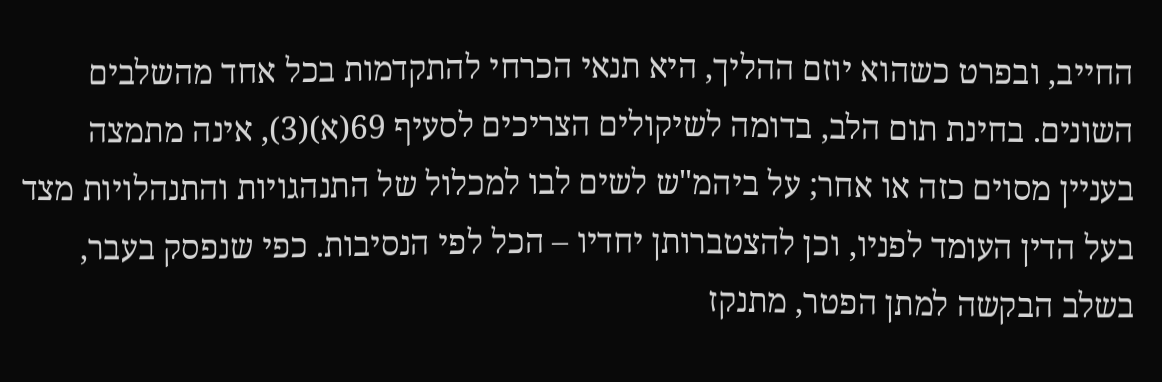החייב, ובפרט כשהוא יוזם ההליך, היא תנאי הכרחי להתקדמות בכל אחד מהשלבים השונים. בחינת תום הלב, בדומה לשיקולים הצריכים לסעיף 69(א)(3), אינה מתמצה בעניין מסוים כזה או אחר; על ביהמ"ש לשים לבו למכלול של התנהגויות והתנהלויות מצד בעל הדין העומד לפניו, וכן להצטברותן יחדיו – הכל לפי הנסיבות. כפי שנפסק בעבר, בשלב הבקשה למתן הפטר, מתנקז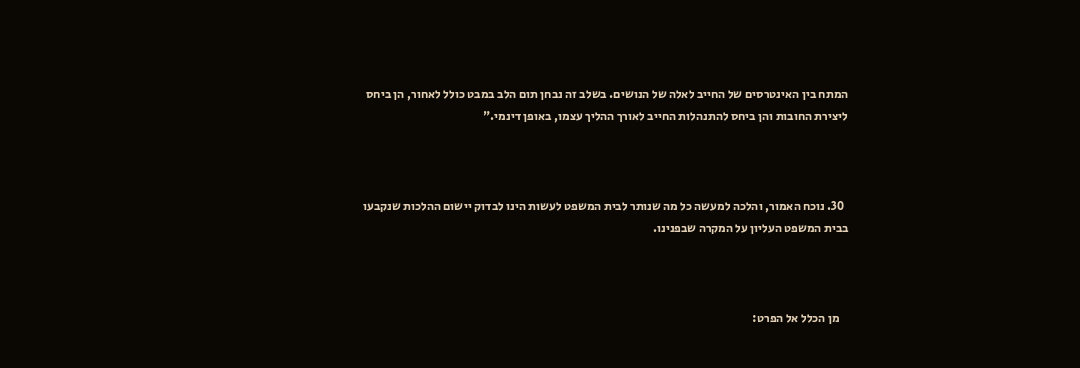המתח בין האינטרסים של החייב לאלה של הנושים. בשלב זה נבחן תום הלב במבט כולל לאחור, הן ביחס ליצירת החובות והן ביחס להתנהלות החייב לאורך ההליך עצמו, באופן דינמי."



  30. נוכח האמור, והלכה למעשה כל מה שנותר לבית המשפט לעשות הינו לבדוק יישום ההלכות שנקבעו בבית המשפט העליון על המקרה שבפנינו.



    מן הכלל אל הפרט: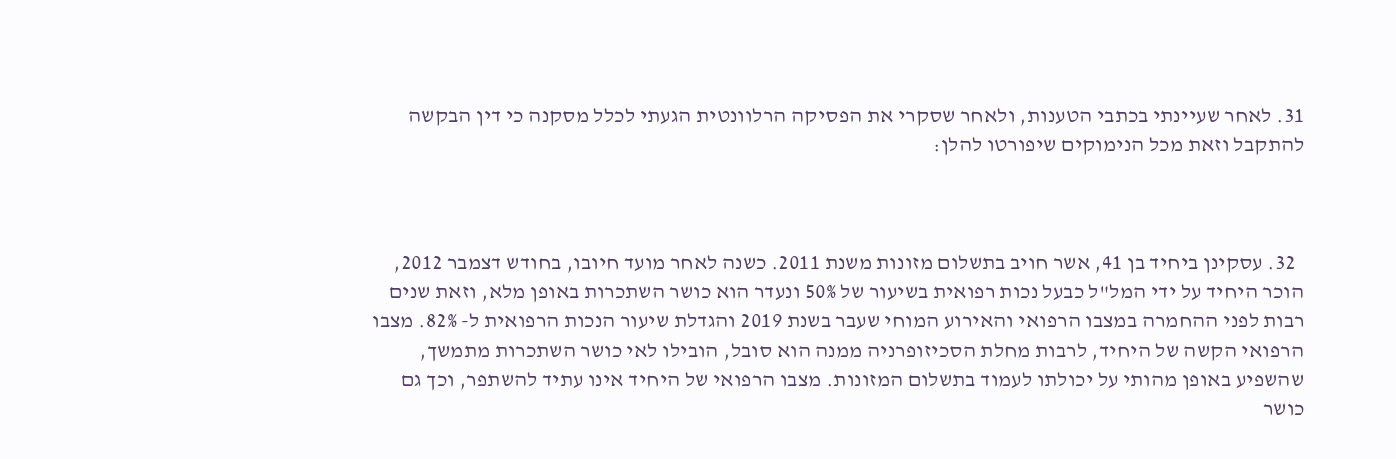31. לאחר שעיינתי בכתבי הטענות, ולאחר שסקרי את הפסיקה הרלוונטית הגעתי לכלל מסקנה כי דין הבקשה להתקבל וזאת מכל הנימוקים שיפורטו להלן:



  32. עסקינן ביחיד בן 41, אשר חויב בתשלום מזונות משנת 2011. כשנה לאחר מועד חיובו, בחודש דצמבר 2012, הוכר היחיד על ידי המל"ל כבעל נכות רפואית בשיעור של 50% ונעדר הוא כושר השתכרות באופן מלא, וזאת שנים רבות לפני ההחמרה במצבו הרפואי והאירוע המוחי שעבר בשנת 2019 והגדלת שיעור הנכות הרפואית ל- 82%. מצבו הרפואי הקשה של היחיד, לרבות מחלת הסכיזופרניה ממנה הוא סובל, הובילו לאי כושר השתכרות מתמשך, שהשפיע באופן מהותי על יכולתו לעמוד בתשלום המזונות. מצבו הרפואי של היחיד אינו עתיד להשתפר, וכך גם כושר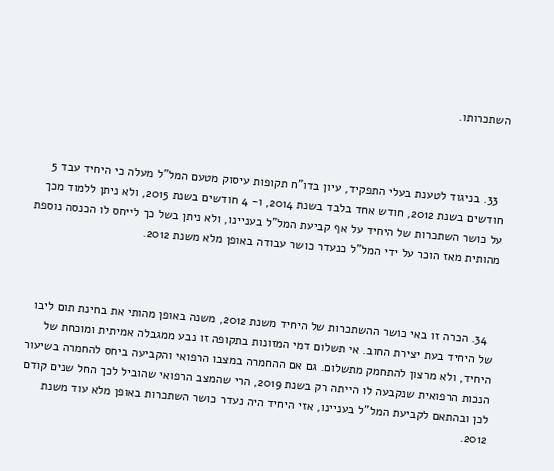השתכרותו.



  33. בניגוד לטענת בעלי התפקיד, עיון בדו"ח תקופות עיסוק מטעם המל"ל מעלה כי היחיד עבד 5 חודשים בשנת 2012, חודש אחד בלבד בשנת 2014, ו- 4 חודשים בשנת 2015, ולא ניתן ללמוד מכך על כושר השתכרות של היחיד על אף קביעת המל"ל בעניינו, ולא ניתן בשל כך לייחס לו הכנסה נוספת מהותית מאז הוכר על ידי המל"ל כנעדר כושר עבודה באופן מלא משנת 2012.



  34. הכרה זו באי כושר ההשתכרות של היחיד משנת 2012, משנה באופן מהותי את בחינת תום ליבו של היחיד בעת יצירת החוב. אי תשלום דמי המזונות בתקופה זו נבע ממגבלה אמיתית ומוכחת של היחיד, ולא מרצון להתחמק מתשלום. גם אם ההחמרה במצבו הרפואי והקביעה ביחס להחמרה בשיעור הנכות הרפואית שנקבעה לו הייתה רק בשנת 2019, הרי שהמצב הרפואי שהוביל לכך החל שנים קודם לכן ובהתאם לקביעת המל"ל בעניינו, אזי היחיד היה נעדר כושר השתכרות באופן מלא עוד משנת 2012.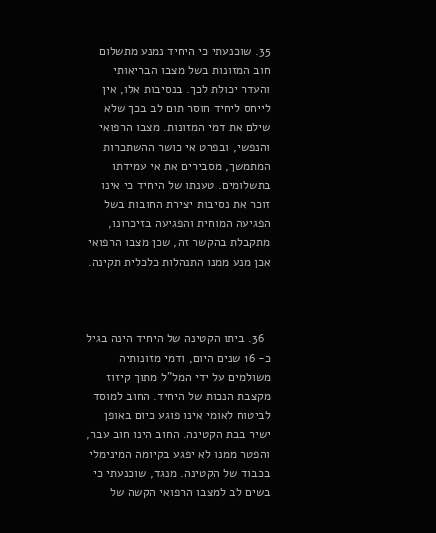35. שוכנעתי כי היחיד נמנע מתשלום חוב המזונות בשל מצבו הבריאותי והעדר יכולת לכך. בנסיבות אלו, אין לייחס ליחיד חוסר תום לב בכך שלא שילם את דמי המזונות. מצבו הרפואי והנפשי, ובפרט אי כושר ההשתכרות המתמשך, מסבירים את אי עמידתו בתשלומים. טענתו של היחיד כי אינו זוכר את נסיבות יצירת החובות בשל הפגיעה המוחית והפגיעה בזיכרונו, מתקבלת בהקשר זה, שכן מצבו הרפואי אכן מנע ממנו התנהלות כלכלית תקינה.



  36. ביתו הקטינה של היחיד הינה בגיל כ- 16 שנים היום, ודמי מזונותיה משולמים על ידי המל"ל מתוך קיזוז מקצבת הנכות של היחיד. החוב למוסד לביטוח לאומי אינו פוגע כיום באופן ישיר בבת הקטינה. החוב הינו חוב עבר, והפטר ממנו לא יפגע בקיומה המינימלי בכבוד של הקטינה. מנגד, שוכנעתי כי בשים לב למצבו הרפואי הקשה של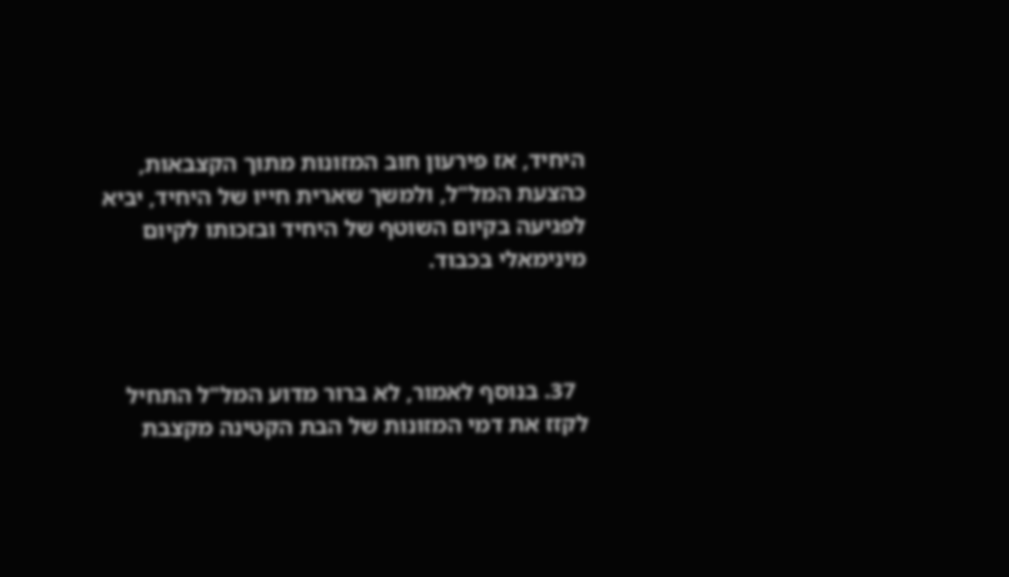היחיד, אז פירעון חוב המזונות מתוך הקצבאות, כהצעת המל"ל, ולמשך שארית חייו של היחיד, יביא לפגיעה בקיום השוטף של היחיד ובזכותו לקיום מינימאלי בכבוד.



  37. בנוסף לאמור, לא ברור מדוע המל"ל התחיל לקזז את דמי המזונות של הבת הקטינה מקצבת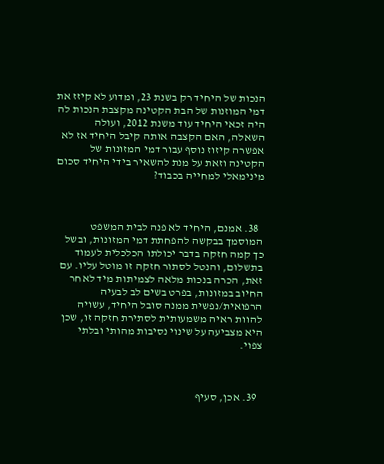הנכות של היחיד רק בשנת 23, ומדוע לא קיזז את דמי המוזנות של הבת הקטינה מקצבת הנכות לה היה זכאי היחיד עוד משנת 2012, ועולה השאלה, האם הקצבה אותה קיבל היחיד אז לא אפשרה קיזוז נוסף עבור דמי המזונות של הקטינה וזאת על מנת להשאיר בידי היחיד סכום מינימאלי למחייה בכבוד?



  38. אמנם, היחיד לא פנה לבית המשפט המוסמך בבקשה להפחתת דמי המזונות, ובשל כך קמה חזקה בדבר יכולתו הכלכלית לעמוד בתשלום, והנטל לסתור חזקה זו מוטל עליו. עם זאת, הכרה בנכות מלאה לצמיתות מיד לאחר החיוב במזונות, בפרט בשים לב לבעיה הרפואית/נפשית ממנה סובל היחיד, עשויה להוות ראיה משמעותית לסתירת חזקה זו, שכן היא מצביעה על שינוי נסיבות מהותי ובלתי צפוי.



  39. אכן, סעיף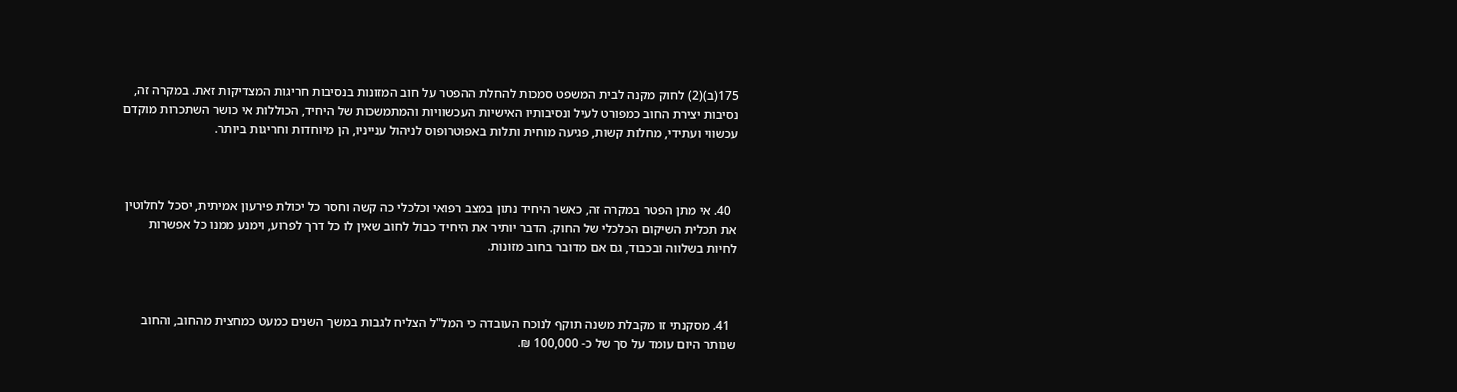175(ב)(2) לחוק מקנה לבית המשפט סמכות להחלת ההפטר על חוב המזונות בנסיבות חריגות המצדיקות זאת. במקרה זה, נסיבות יצירת החוב כמפורט לעיל ונסיבותיו האישיות העכשוויות והמתמשכות של היחיד, הכוללות אי כושר השתכרות מוקדם עכשווי ועתידי, מחלות קשות, פגיעה מוחית ותלות באפוטרופוס לניהול ענייניו, הן מיוחדות וחריגות ביותר.



  40. אי מתן הפטר במקרה זה, כאשר היחיד נתון במצב רפואי וכלכלי כה קשה וחסר כל יכולת פירעון אמיתית, יסכל לחלוטין את תכלית השיקום הכלכלי של החוק. הדבר יותיר את היחיד כבול לחוב שאין לו כל דרך לפרוע, וימנע ממנו כל אפשרות לחיות בשלווה ובכבוד, גם אם מדובר בחוב מזונות.



  41. מסקנתי זו מקבלת משנה תוקף לנוכח העובדה כי המל"ל הצליח לגבות במשך השנים כמעט כמחצית מהחוב, והחוב שנותר היום עומד על סך של כ- 100,000 ₪.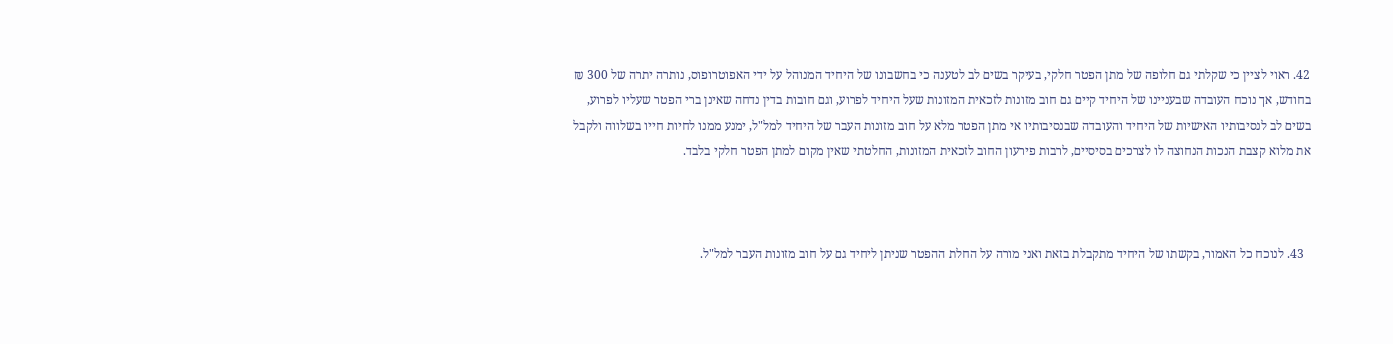42. ראוי לציין כי שקלתי גם חלופה של מתן הפטר חלקי, בעיקר בשים לב לטענה כי בחשבונו של היחיד המנוהל על ידי האפוטרופוס, נותרה יתרה של 300 ₪ בחודש, אך נוכח העובדה שבעניינו של היחיד קיים גם חוב מזונות לזכאית המזונות שעל היחיד לפרוע, וגם חובות בדין נדחה שאינן ברי הפטר שעליו לפרוע, בשים לב לנסיבותיו האישיות של היחיד והעובדה שבנסיבותיו אי מתן הפטר מלא על חוב מזונות העבר של היחיד למל"ל, ימנע ממנו לחיות חייו בשלווה ולקבל את מלוא קצבת הנכות הנחוצה לו לצרכים בסיסיים, לרבות פירעון החוב לזכאית המזונות, החלטתי שאין מקום למתן הפטר חלקי בלבד.



  43. לנוכח כל האמור, בקשתו של היחיד מתקבלת בזאת ואני מורה על החלת ההפטר שניתן ליחיד גם על חוב מזונות העבר למל"ל.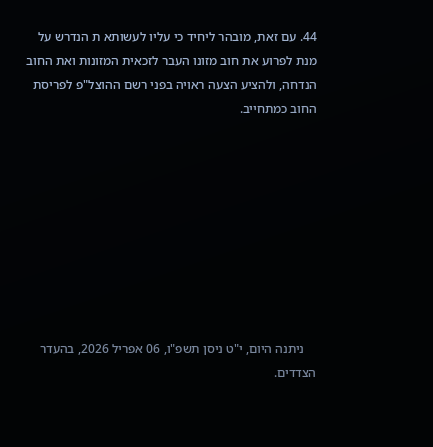44. עם זאת, מובהר ליחיד כי עליו לעשותא ת הנדרש על מנת לפרוע את חוב מזונו העבר לזכאית המזונות ואת החוב הנדחה, ולהציע הצעה ראויה בפני רשם ההוצל"פ לפריסת החוב כמתחייב.









    ניתנה היום, י"ט ניסן תשפ"ו, 06 אפריל 2026, בהעדר הצדדים.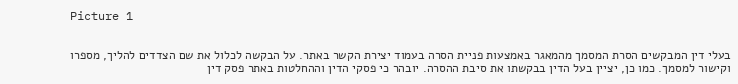Picture 1


בעלי דין המבקשים הסרת המסמך מהמאגר באמצעות פניית הסרה בעמוד יצירת הקשר באתר. על הבקשה לכלול את שם הצדדים להליך, מספרו וקישור למסמך. כמו כן, יציין בעל הדין בבקשתו את סיבת ההסרה. יובהר כי פסקי הדין וההחלטות באתר פסק דין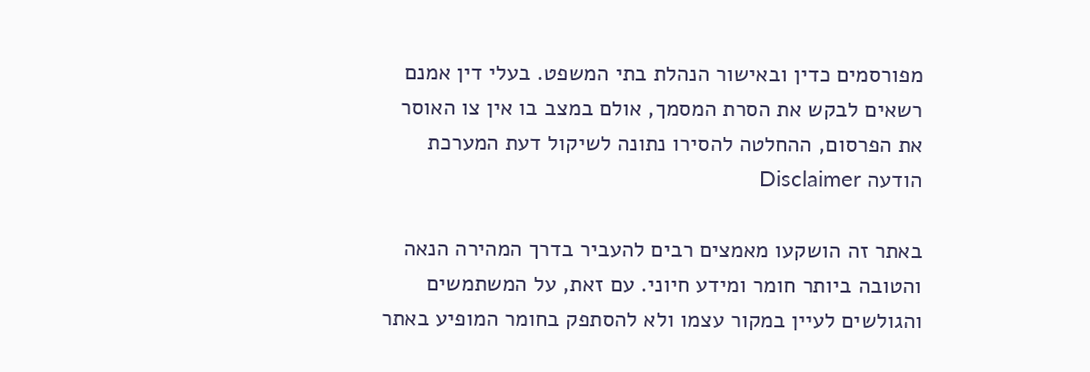מפורסמים כדין ובאישור הנהלת בתי המשפט. בעלי דין אמנם רשאים לבקש את הסרת המסמך, אולם במצב בו אין צו האוסר את הפרסום, ההחלטה להסירו נתונה לשיקול דעת המערכת
הודעה Disclaimer

באתר זה הושקעו מאמצים רבים להעביר בדרך המהירה הנאה והטובה ביותר חומר ומידע חיוני. עם זאת, על המשתמשים והגולשים לעיין במקור עצמו ולא להסתפק בחומר המופיע באתר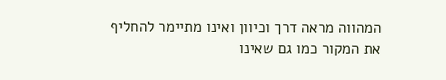המהווה מראה דרך וכיוון ואינו מתיימר להחליף את המקור כמו גם שאינו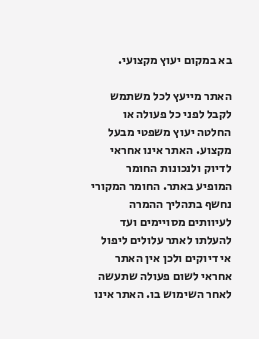בא במקום יעוץ מקצועי.

האתר מייעץ לכל משתמש לקבל לפני כל פעולה או החלטה יעוץ משפטי מבעל מקצוע. האתר אינו אחראי לדיוק ולנכונות החומר המופיע באתר. החומר המקורי נחשף בתהליך ההמרה לעיוותים מסויימים ועד להעלתו לאתר עלולים ליפול אי דיוקים ולכן אין האתר אחראי לשום פעולה שתעשה לאחר השימוש בו. האתר אינו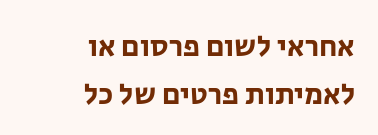אחראי לשום פרסום או לאמיתות פרטים של כל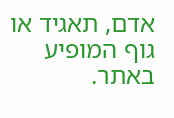אדם, תאגיד או גוף המופיע באתר.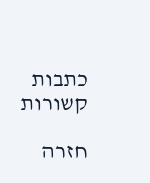כתבות קשורות

חזרה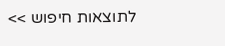לתוצאות חיפוש >>